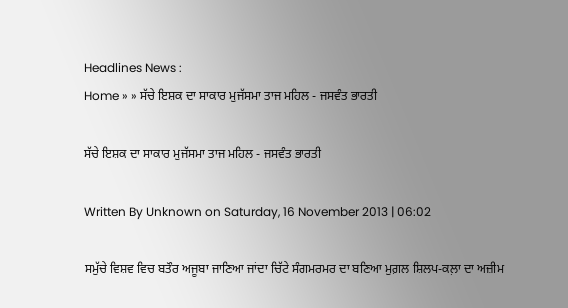Headlines News :
Home » » ਸੱਚੇ ਇਸ਼ਕ ਦਾ ਸਾਕਾਰ ਮੁਜੱਸਮਾ ਤਾਜ ਮਹਿਲ - ਜਸਵੰਤ ਭਾਰਤੀ

ਸੱਚੇ ਇਸ਼ਕ ਦਾ ਸਾਕਾਰ ਮੁਜੱਸਮਾ ਤਾਜ ਮਹਿਲ - ਜਸਵੰਤ ਭਾਰਤੀ

Written By Unknown on Saturday, 16 November 2013 | 06:02

ਸਮੁੱਚੇ ਵਿਸ਼ਵ ਵਿਚ ਬਤੌਰ ਅਜੂਬਾ ਜਾਣਿਆ ਜਾਂਦਾ ਚਿੱਟੇ ਸੰਗਮਰਮਰ ਦਾ ਬਣਿਆ ਮੁਗ਼ਲ ਸ਼ਿਲਪ-ਕਲ਼ਾ ਦਾ ਅਜ਼ੀਮ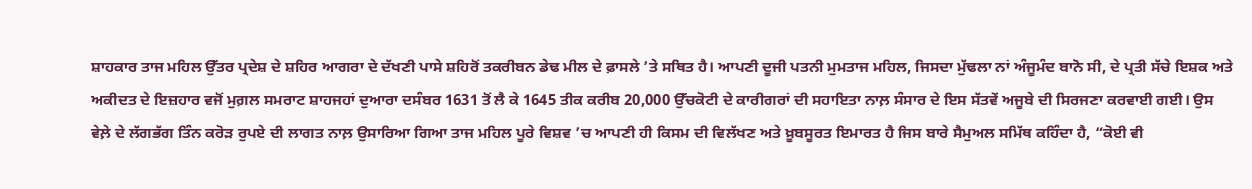ਸ਼ਾਹਕਾਰ ਤਾਜ ਮਹਿਲ ਉੱਤਰ ਪ੍ਰਦੇਸ਼ ਦੇ ਸ਼ਹਿਰ ਆਗਰਾ ਦੇ ਦੱਖਣੀ ਪਾਸੇ ਸ਼ਹਿਰੋਂ ਤਕਰੀਬਨ ਡੇਢ ਮੀਲ ਦੇ ਫ਼ਾਸਲੇ ’ਤੇ ਸਥਿਤ ਹੈ। ਆਪਣੀ ਦੂਜੀ ਪਤਨੀ ਮੁਮਤਾਜ ਮਹਿਲ, ਜਿਸਦਾ ਮੁੱਢਲਾ ਨਾਂ ਅੰਜੂਮੰਦ ਬਾਨੋ ਸੀ, ਦੇ ਪ੍ਰਤੀ ਸੱਚੇ ਇਸ਼ਕ ਅਤੇ ਅਕੀਦਤ ਦੇ ਇਜ਼ਹਾਰ ਵਜੋਂ ਮੁਗ਼ਲ ਸਮਰਾਟ ਸ਼ਾਹਜਹਾਂ ਦੁਆਰਾ ਦਸੰਬਰ 1631 ਤੋਂ ਲੈ ਕੇ 1645 ਤੀਕ ਕਰੀਬ 20,000 ਉੱਚਕੋਟੀ ਦੇ ਕਾਰੀਗਰਾਂ ਦੀ ਸਹਾਇਤਾ ਨਾਲ਼ ਸੰਸਾਰ ਦੇ ਇਸ ਸੱਤਵੇਂ ਅਜੂਬੇ ਦੀ ਸਿਰਜਣਾ ਕਰਵਾਈ ਗਈ। ਉਸ ਵੇਲ਼ੇ ਦੇ ਲੱਗਭੱਗ ਤਿੰਨ ਕਰੋੜ ਰੁਪਏ ਦੀ ਲਾਗਤ ਨਾਲ਼ ਉਸਾਰਿਆ ਗਿਆ ਤਾਜ ਮਹਿਲ ਪੂਰੇ ਵਿਸ਼ਵ ’ਚ ਆਪਣੀ ਹੀ ਕਿਸਮ ਦੀ ਵਿਲੱਖਣ ਅਤੇ ਖ਼ੂਬਸੂਰਤ ਇਮਾਰਤ ਹੈ ਜਿਸ ਬਾਰੇ ਸੈਮੁਅਲ ਸਮਿੱਥ ਕਹਿੰਦਾ ਹੈ, “ਕੋਈ ਵੀ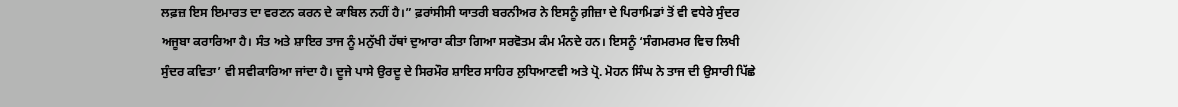ਲਫ਼ਜ਼ ਇਸ ਇਮਾਰਤ ਦਾ ਵਰਣਨ ਕਰਨ ਦੇ ਕਾਬਿਲ ਨਹੀਂ ਹੈ।” ਫ਼ਰਾਂਸੀਸੀ ਯਾਤਰੀ ਬਰਨੀਅਰ ਨੇ ਇਸਨੂੰ ਗ਼ੀਜ਼ਾ ਦੇ ਪਿਰਾਮਿਡਾਂ ਤੋਂ ਵੀ ਵਧੇਰੇ ਸੁੰਦਰ ਅਜੂਬਾ ਕਰਾਰਿਆ ਹੈ। ਸੰਤ ਅਤੇ ਸ਼ਾਇਰ ਤਾਜ ਨੂੰ ਮਨੁੱਖੀ ਹੱਥਾਂ ਦੁਆਰਾ ਕੀਤਾ ਗਿਆ ਸਰਵੋਤਮ ਕੰਮ ਮੰਨਦੇ ਹਨ। ਇਸਨੂੰ ‘ਸੰਗਮਰਮਰ ਵਿਚ ਲਿਖੀ ਸੁੰਦਰ ਕਵਿਤਾ’ ਵੀ ਸਵੀਕਾਰਿਆ ਜਾਂਦਾ ਹੈ। ਦੂਜੇ ਪਾਸੇ ਉਰਦੂ ਦੇ ਸਿਰਮੌਰ ਸ਼ਾਇਰ ਸਾਹਿਰ ਲੁਧਿਆਣਵੀ ਅਤੇ ਪ੍ਰੋ. ਮੋਹਨ ਸਿੰਘ ਨੇ ਤਾਜ ਦੀ ਉਸਾਰੀ ਪਿੱਛੇ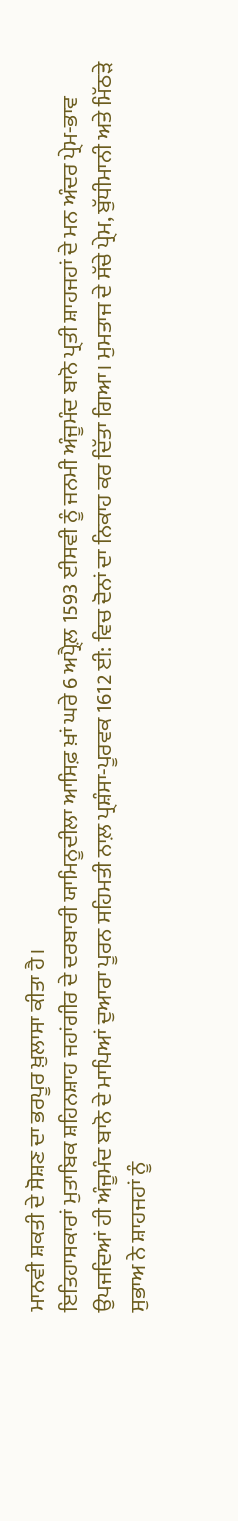ਮਾਨਵੀ ਸ਼ਕਤੀ ਦੇ ਸੋਸ਼ਣ ਦਾ ਭਰਪੂਰ ਖ਼ੁਲਾਸਾ ਕੀਤਾ ਹੈ।
ਇਤਿਹਾਸਕਾਰਾਂ ਮੁਤਾਬਿਕ ਸ਼ਹਿਨਸ਼ਾਹ ਜਹਾਂਗੀਰ ਦੇ ਦਰਬਾਰੀ ਯਾਮਿਨੂਦੀਲਾ ਆਸਿਫ਼ ਖ਼ਾਂ ਘਰੇ 6 ਅਪ੍ਰੈਲ਼ 1593 ਈਸਵੀ ਨੂੰ ਜਨਮੀ ਅੰਜੂਮੰਦ ਬਾਨੋ ਪ੍ਰਤੀ ਸ਼ਾਹਜਹਾਂ ਦੇ ਮਨ ਅੰਦਰ ਪ੍ਰੇਮ-ਭਾਵ ਉਪਜਦਿਆਂ ਹੀ ਅੰਜੂਮੰਦ ਬਾਨੋ ਦੇ ਮਾਪਿਆਂ ਦੁਆਰਾ ਪੂਰਨ ਸਹਿਮਤੀ ਨਾਲ਼ ਪ੍ਰਸ਼ੰਸਾ-ਪੂਰਵਕ 1612 ਈ: ਵਿਚ ਦੋਨਾਂ ਦਾ ਨਿਕਾਹ ਕਰ ਦਿੱਤਾ ਗਿਆ। ਮੁਮਤਾਜ ਦੇ ਸੱਚੇ ਪ੍ਰੇਮ, ਬੁੱਧੀਮਾਨੀ ਅਤੇ ਮਿੱਠੜੇ ਸੁਭਾਅ ਨੇ ਸ਼ਾਹਜਹਾਂ ਨੂੰ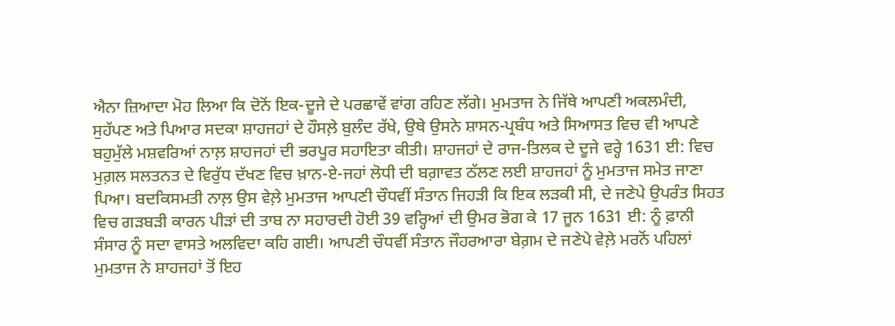ਐਨਾ ਜ਼ਿਆਦਾ ਮੋਹ ਲਿਆ ਕਿ ਦੋਨੋਂ ਇਕ-ਦੂਜੇ ਦੇ ਪਰਛਾਵੇਂ ਵਾਂਗ ਰਹਿਣ ਲੱਗੇ। ਮੁਮਤਾਜ ਨੇ ਜਿੱਥੇ ਆਪਣੀ ਅਕਲਮੰਦੀ, ਸੁਹੱਪਣ ਅਤੇ ਪਿਆਰ ਸਦਕਾ ਸ਼ਾਹਜਹਾਂ ਦੇ ਹੌਸਲ਼ੇ ਬੁਲੰਦ ਰੱਖੇ, ਉਥੇ ਉਸਨੇ ਸ਼ਾਸਨ-ਪ੍ਰਬੰਧ ਅਤੇ ਸਿਆਸਤ ਵਿਚ ਵੀ ਆਪਣੇ ਬਹੁਮੁੱਲੇ ਮਸ਼ਵਰਿਆਂ ਨਾਲ਼ ਸ਼ਾਹਜਹਾਂ ਦੀ ਭਰਪੂਰ ਸਹਾਇਤਾ ਕੀਤੀ। ਸ਼ਾਹਜਹਾਂ ਦੇ ਰਾਜ-ਤਿਲਕ ਦੇ ਦੂਜੇ ਵਰ੍ਹੇ 1631 ਈ: ਵਿਚ ਮੁਗ਼ਲ ਸਲਤਨਤ ਦੇ ਵਿਰੁੱਧ ਦੱਖਣ ਵਿਚ ਖ਼ਾਨ-ਏ-ਜਹਾਂ ਲੋਧੀ ਦੀ ਬਗ਼ਾਵਤ ਠੱਲਣ ਲਈ ਸ਼ਾਹਜਹਾਂ ਨੂੰ ਮੁਮਤਾਜ ਸਮੇਤ ਜਾਣਾ ਪਿਆ। ਬਦਕਿਸਮਤੀ ਨਾਲ਼ ਉਸ ਵੇਲ਼ੇ ਮੁਮਤਾਜ ਆਪਣੀ ਚੌਧਵੀਂ ਸੰਤਾਨ ਜਿਹੜੀ ਕਿ ਇਕ ਲੜਕੀ ਸੀ, ਦੇ ਜਣੇਪੇ ਉਪਰੰਤ ਸਿਹਤ ਵਿਚ ਗੜਬੜੀ ਕਾਰਨ ਪੀੜਾਂ ਦੀ ਤਾਬ ਨਾ ਸਹਾਰਦੀ ਹੋਈ 39 ਵਰ੍ਹਿਆਂ ਦੀ ਉਮਰ ਭੋਗ ਕੇ 17 ਜੂਨ 1631 ਈ: ਨੂੰ ਫ਼ਾਨੀ ਸੰਸਾਰ ਨੂੰ ਸਦਾ ਵਾਸਤੇ ਅਲਵਿਦਾ ਕਹਿ ਗਈ। ਆਪਣੀ ਚੌਧਵੀਂ ਸੰਤਾਨ ਜੌਹਰਆਰਾ ਬੇਗ਼ਮ ਦੇ ਜਣੇਪੇ ਵੇਲ਼ੇ ਮਰਨੋਂ ਪਹਿਲਾਂ ਮੁਮਤਾਜ ਨੇ ਸ਼ਾਹਜਹਾਂ ਤੋਂ ਇਹ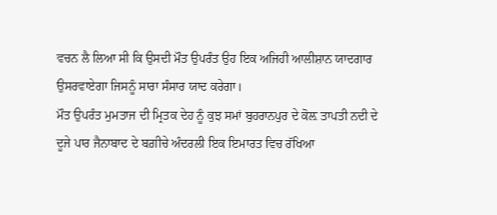ਵਚਨ ਲੈ ਲਿਆ ਸੀ ਕਿ ਉਸਦੀ ਮੌਤ ਉਪਰੰਤ ਉਹ ਇਕ ਅਜਿਹੀ ਆਲੀਸ਼ਾਨ ਯਾਦਗਾਰ ਉਸਰਵਾਏਗਾ ਜਿਸਨੂੰ ਸਾਰਾ ਸੰਸਾਰ ਯਾਦ ਕਰੇਗਾ।
ਮੌਤ ਉਪਰੰਤ ਮੁਮਤਾਜ ਦੀ ਮ੍ਰਿਤਕ ਦੇਹ ਨੂੰ ਕੁਝ ਸਮਾਂ ਬੁਹਰਾਨਪੁਰ ਦੇ ਕੋਲ਼ ਤਾਪਤੀ ਨਦੀ ਦੇ ਦੂਜੇ ਪਾਰ ਜੈਨਾਬਾਦ ਦੇ ਬਗ਼ੀਚੇ ਅੰਦਰਲੀ ਇਕ ਇਮਾਰਤ ਵਿਚ ਰੱਖਿਆ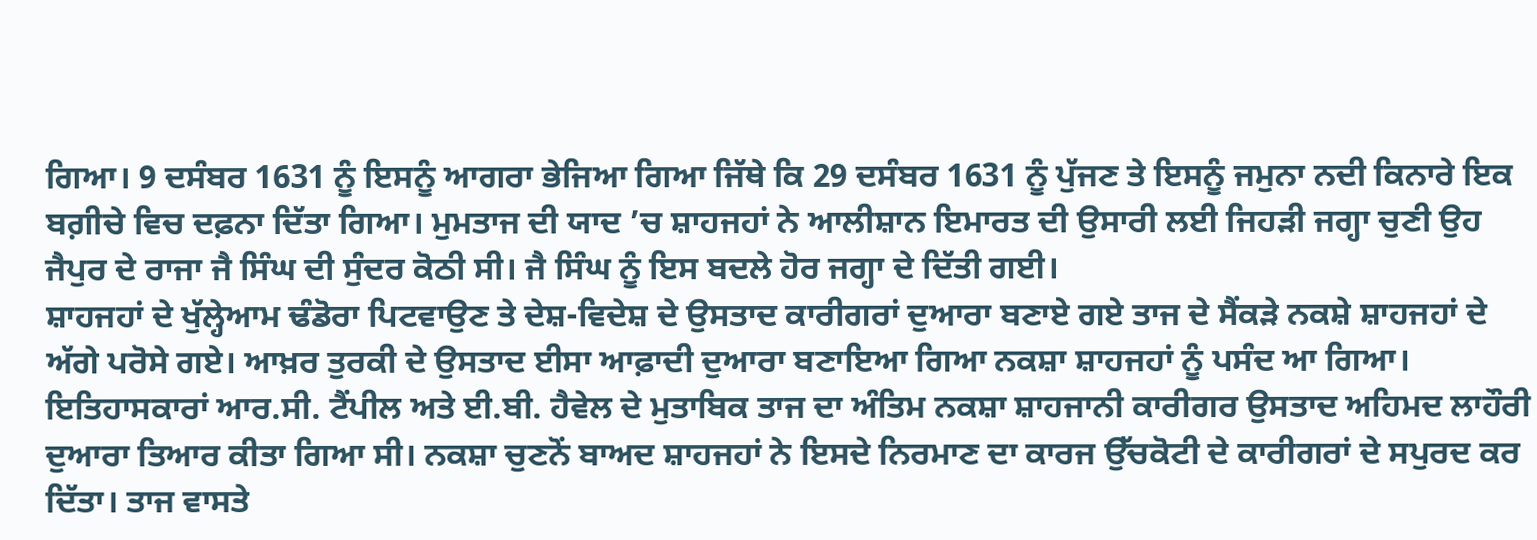ਗਿਆ। 9 ਦਸੰਬਰ 1631 ਨੂੰ ਇਸਨੂੰ ਆਗਰਾ ਭੇਜਿਆ ਗਿਆ ਜਿੱਥੇ ਕਿ 29 ਦਸੰਬਰ 1631 ਨੂੰ ਪੁੱਜਣ ਤੇ ਇਸਨੂੰ ਜਮੁਨਾ ਨਦੀ ਕਿਨਾਰੇ ਇਕ ਬਗ਼ੀਚੇ ਵਿਚ ਦਫ਼ਨਾ ਦਿੱਤਾ ਗਿਆ। ਮੁਮਤਾਜ ਦੀ ਯਾਦ ’ਚ ਸ਼ਾਹਜਹਾਂ ਨੇ ਆਲੀਸ਼ਾਨ ਇਮਾਰਤ ਦੀ ਉਸਾਰੀ ਲਈ ਜਿਹੜੀ ਜਗ੍ਹਾ ਚੁਣੀ ਉਹ ਜੈਪੁਰ ਦੇ ਰਾਜਾ ਜੈ ਸਿੰਘ ਦੀ ਸੁੰਦਰ ਕੋਠੀ ਸੀ। ਜੈ ਸਿੰਘ ਨੂੰ ਇਸ ਬਦਲੇ ਹੋਰ ਜਗ੍ਹਾ ਦੇ ਦਿੱਤੀ ਗਈ।
ਸ਼ਾਹਜਹਾਂ ਦੇ ਖੁੱਲ੍ਹੇਆਮ ਢੰਡੋਰਾ ਪਿਟਵਾਉਣ ਤੇ ਦੇਸ਼-ਵਿਦੇਸ਼ ਦੇ ਉਸਤਾਦ ਕਾਰੀਗਰਾਂ ਦੁਆਰਾ ਬਣਾਏ ਗਏ ਤਾਜ ਦੇ ਸੈਂਕੜੇ ਨਕਸ਼ੇ ਸ਼ਾਹਜਹਾਂ ਦੇ ਅੱਗੇ ਪਰੋਸੇ ਗਏ। ਆਖ਼ਰ ਤੁਰਕੀ ਦੇ ਉਸਤਾਦ ਈਸਾ ਆਫ਼ਾਦੀ ਦੁਆਰਾ ਬਣਾਇਆ ਗਿਆ ਨਕਸ਼ਾ ਸ਼ਾਹਜਹਾਂ ਨੂੰ ਪਸੰਦ ਆ ਗਿਆ। ਇਤਿਹਾਸਕਾਰਾਂ ਆਰ.ਸੀ. ਟੈਂਪੀਲ ਅਤੇ ਈ.ਬੀ. ਹੈਵੇਲ ਦੇ ਮੁਤਾਬਿਕ ਤਾਜ ਦਾ ਅੰਤਿਮ ਨਕਸ਼ਾ ਸ਼ਾਹਜਾਨੀ ਕਾਰੀਗਰ ਉਸਤਾਦ ਅਹਿਮਦ ਲਾਹੌਰੀ ਦੁਆਰਾ ਤਿਆਰ ਕੀਤਾ ਗਿਆ ਸੀ। ਨਕਸ਼ਾ ਚੁਣਨੋਂ ਬਾਅਦ ਸ਼ਾਹਜਹਾਂ ਨੇ ਇਸਦੇ ਨਿਰਮਾਣ ਦਾ ਕਾਰਜ ਉੱਚਕੋਟੀ ਦੇ ਕਾਰੀਗਰਾਂ ਦੇ ਸਪੁਰਦ ਕਰ ਦਿੱਤਾ। ਤਾਜ ਵਾਸਤੇ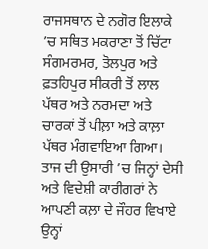ਰਾਜਸਥਾਨ ਦੇ ਨਗੋਰ ਇਲਾਕੇ ’ਚ ਸਥਿਤ ਮਕਰਾਣਾ ਤੋਂ ਚਿੱਟਾ ਸੰਗਮਰਮਰ, ਤੋਲਪੁਰ ਅਤੇ ਫ਼ਤਹਿਪੁਰ ਸੀਕਰੀ ਤੋਂ ਲਾਲ ਪੱਥਰ ਅਤੇ ਨਰਮਦਾ ਅਤੇ ਚਾਰਕਾਂ ਤੋਂ ਪੀਲ਼ਾ ਅਤੇ ਕਾਲ਼ਾ ਪੱਥਰ ਮੰਗਵਾਇਆ ਗਿਆ।
ਤਾਜ ਦੀ ਉਸਾਰੀ ’ਚ ਜਿਨ੍ਹਾਂ ਦੇਸੀ ਅਤੇ ਵਿਦੇਸ਼ੀ ਕਾਰੀਗਰਾਂ ਨੇ ਆਪਣੀ ਕਲ਼ਾ ਦੇ ਜੌਹਰ ਵਿਖਾਏ ਉਨ੍ਹਾਂ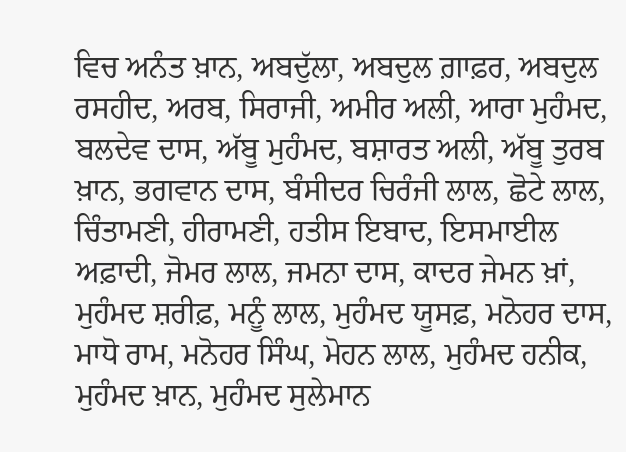ਵਿਚ ਅਨੰਤ ਖ਼ਾਨ, ਅਬਦੁੱਲਾ, ਅਬਦੁਲ ਗ਼ਾਫ਼ਰ, ਅਬਦੁਲ ਰਸਹੀਦ, ਅਰਬ, ਸਿਰਾਜੀ, ਅਮੀਰ ਅਲੀ, ਆਰਾ ਮੁਹੰਮਦ, ਬਲਦੇਵ ਦਾਸ, ਅੱਬੂ ਮੁਹੰਮਦ, ਬਸ਼ਾਰਤ ਅਲੀ, ਅੱਬੂ ਤੁਰਬ ਖ਼ਾਨ, ਭਗਵਾਨ ਦਾਸ, ਬੰਸੀਦਰ ਚਿਰੰਜੀ ਲਾਲ, ਛੋਟੇ ਲਾਲ, ਚਿੰਤਾਮਣੀ, ਹੀਰਾਮਣੀ, ਹਤੀਸ ਇਬਾਦ, ਇਸਮਾਈਲ ਅਫ਼ਾਦੀ, ਜੋਮਰ ਲਾਲ, ਜਮਨਾ ਦਾਸ, ਕਾਦਰ ਜੇਮਨ ਖ਼ਾਂ, ਮੁਹੰਮਦ ਸ਼ਰੀਫ਼, ਮਨੂੰ ਲਾਲ, ਮੁਹੰਮਦ ਯੂਸਫ਼, ਮਨੋਹਰ ਦਾਸ, ਮਾਧੋ ਰਾਮ, ਮਨੋਹਰ ਸਿੰਘ, ਮੋਹਨ ਲਾਲ, ਮੁਹੰਮਦ ਹਨੀਕ, ਮੁਹੰਮਦ ਖ਼ਾਨ, ਮੁਹੰਮਦ ਸੁਲੇਮਾਨ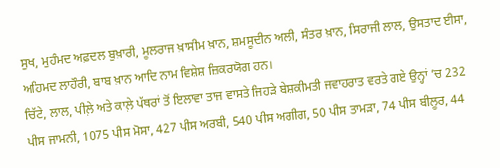ਸੁਖ, ਮੁਹੰਮਦ ਅਫ਼ਦਲ ਬੁਖ਼ਾਰੀ, ਮੂਲਰਾਜ ਖ਼ਾਸੀਮ ਖ਼ਾਨ, ਸ਼ਮਸੂਦੀਨ ਅਲੀ, ਸੰਤਰ ਖ਼ਾਨ, ਸਿਰਾਜੀ ਲਾਲ, ਉਸਤਾਦ ਈਸਾ, ਅਹਿਮਦ ਲਾਹੌਰੀ, ਬਾਬ ਖ਼ਾਨ ਆਦਿ ਨਾਮ ਵਿਸ਼ੇਸ਼ ਜ਼ਿਕਰਯੋਗ ਹਨ।
ਚਿੱਟੇ, ਲਾਲ, ਪੀਲ਼ੇ ਅਤੇ ਕਾਲ਼ੇ ਪੱਥਰਾਂ ਤੋਂ ਇਲਾਵਾ ਤਾਜ ਵਾਸਤੇ ਜਿਹੜੇ ਬੇਸ਼ਕੀਮਤੀ ਜਵਾਹਰਾਤ ਵਰਤੇ ਗਏ ਉਨ੍ਹਾਂ ’ਚ 232 ਪੀਸ ਜਾਮਨੀ, 1075 ਪੀਸ ਮੋਸਾ, 427 ਪੀਸ ਅਰਬੀ, 540 ਪੀਸ ਅਗੀਗ, 50 ਪੀਸ ਤਾਮੜਾ, 74 ਪੀਸ ਬੀਲੂਰ, 44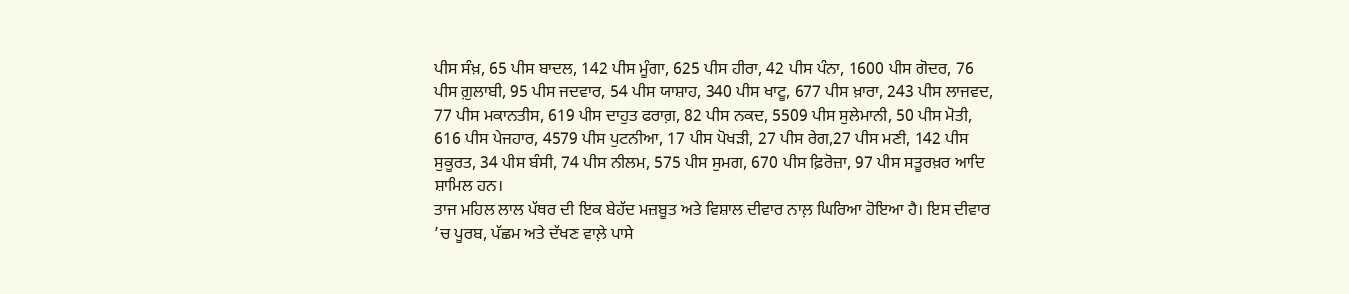ਪੀਸ ਸੰਖ਼, 65 ਪੀਸ ਬਾਦਲ, 142 ਪੀਸ ਮੂੰਗਾ, 625 ਪੀਸ ਹੀਰਾ, 42 ਪੀਸ ਪੰਨਾ, 1600 ਪੀਸ ਗੋਦਰ, 76 ਪੀਸ ਗ਼ੁਲਾਬੀ, 95 ਪੀਸ ਜਦਵਾਰ, 54 ਪੀਸ ਯਾਸ਼ਾਹ, 340 ਪੀਸ ਖਾਟੂ, 677 ਪੀਸ ਖ਼ਾਰਾ, 243 ਪੀਸ ਲਾਜਵਦ, 77 ਪੀਸ ਮਕਾਨਤੀਸ, 619 ਪੀਸ ਦਾਹੁਤ ਫਰਾਗ਼, 82 ਪੀਸ ਨਕਦ, 5509 ਪੀਸ ਸੁਲੇਮਾਨੀ, 50 ਪੀਸ ਮੋਤੀ, 616 ਪੀਸ ਪੇਜਹਾਰ, 4579 ਪੀਸ ਪੁਟਨੀਆ, 17 ਪੀਸ ਪੋਖੜੀ, 27 ਪੀਸ ਰੇਗ,27 ਪੀਸ ਮਣੀ, 142 ਪੀਸ ਸੁਕੂਰਤ, 34 ਪੀਸ ਬੰਸੀ, 74 ਪੀਸ ਨੀਲਮ, 575 ਪੀਸ ਸੁਮਗ, 670 ਪੀਸ ਫ਼ਿਰੋਜ਼ਾ, 97 ਪੀਸ ਸਤੂਰਖ਼ਰ ਆਦਿ ਸ਼ਾਮਿਲ ਹਨ।
ਤਾਜ ਮਹਿਲ ਲਾਲ ਪੱਥਰ ਦੀ ਇਕ ਬੇਹੱਦ ਮਜ਼ਬੂਤ ਅਤੇ ਵਿਸ਼ਾਲ ਦੀਵਾਰ ਨਾਲ਼ ਘਿਰਿਆ ਹੋਇਆ ਹੈ। ਇਸ ਦੀਵਾਰ ’ਚ ਪੂਰਬ, ਪੱਛਮ ਅਤੇ ਦੱਖਣ ਵਾਲ਼ੇ ਪਾਸੇ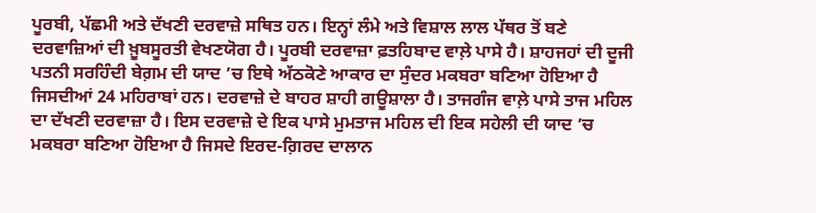ਪੂਰਬੀ, ਪੱਛਮੀ ਅਤੇ ਦੱਖਣੀ ਦਰਵਾਜ਼ੇ ਸਥਿਤ ਹਨ। ਇਨ੍ਹਾਂ ਲੰਮੇ ਅਤੇ ਵਿਸ਼ਾਲ ਲਾਲ ਪੱਥਰ ਤੋਂ ਬਣੇ ਦਰਵਾਜ਼ਿਆਂ ਦੀ ਖ਼ੂਬਸੂਰਤੀ ਵੇਖਣਯੋਗ ਹੈ। ਪੂਰਬੀ ਦਰਵਾਜ਼ਾ ਫ਼ਤਹਿਬਾਦ ਵਾਲ਼ੇ ਪਾਸੇ ਹੈ। ਸ਼ਾਹਜਹਾਂ ਦੀ ਦੂਜੀ ਪਤਨੀ ਸਰਹਿੰਦੀ ਬੇਗ਼ਮ ਦੀ ਯਾਦ ’ਚ ਇਥੇ ਅੱਠਕੋਣੇ ਆਕਾਰ ਦਾ ਸੁੰਦਰ ਮਕਬਰਾ ਬਣਿਆ ਹੋਇਆ ਹੈ ਜਿਸਦੀਆਂ 24 ਮਹਿਰਾਬਾਂ ਹਨ। ਦਰਵਾਜ਼ੇ ਦੇ ਬਾਹਰ ਸ਼ਾਹੀ ਗਊਸ਼ਾਲਾ ਹੈ। ਤਾਜਗੰਜ ਵਾਲ਼ੇ ਪਾਸੇ ਤਾਜ ਮਹਿਲ ਦਾ ਦੱਖਣੀ ਦਰਵਾਜ਼ਾ ਹੈ। ਇਸ ਦਰਵਾਜ਼ੇ ਦੇ ਇਕ ਪਾਸੇ ਮੁਮਤਾਜ ਮਹਿਲ ਦੀ ਇਕ ਸਹੇਲੀ ਦੀ ਯਾਦ ’ਚ ਮਕਬਰਾ ਬਣਿਆ ਹੋਇਆ ਹੈ ਜਿਸਦੇ ਇਰਦ-ਗ਼ਿਰਦ ਦਾਲਾਨ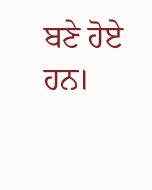ਬਣੇ ਹੋਏ ਹਨ।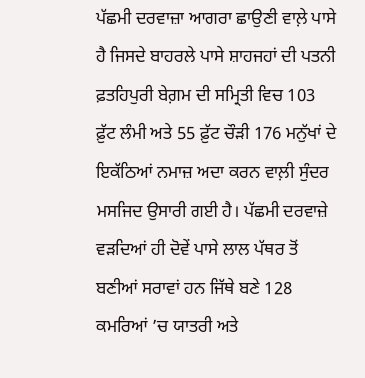ਪੱਛਮੀ ਦਰਵਾਜ਼ਾ ਆਗਰਾ ਛਾਉਣੀ ਵਾਲ਼ੇ ਪਾਸੇ ਹੈ ਜਿਸਦੇ ਬਾਹਰਲੇ ਪਾਸੇ ਸ਼ਾਹਜਹਾਂ ਦੀ ਪਤਨੀ ਫ਼ਤਹਿਪੁਰੀ ਬੇਗ਼ਮ ਦੀ ਸਮ੍ਰਿਤੀ ਵਿਚ 103 ਫ਼ੁੱਟ ਲੰਮੀ ਅਤੇ 55 ਫ਼ੁੱਟ ਚੌੜੀ 176 ਮਨੁੱਖਾਂ ਦੇ ਇਕੱਠਿਆਂ ਨਮਾਜ਼ ਅਦਾ ਕਰਨ ਵਾਲ਼ੀ ਸੁੰਦਰ ਮਸਜਿਦ ਉਸਾਰੀ ਗਈ ਹੈ। ਪੱਛਮੀ ਦਰਵਾਜ਼ੇ ਵੜਦਿਆਂ ਹੀ ਦੋਵੇਂ ਪਾਸੇ ਲਾਲ ਪੱਥਰ ਤੋਂ ਬਣੀਆਂ ਸਰਾਵਾਂ ਹਨ ਜਿੱਥੇ ਬਣੇ 128 ਕਮਰਿਆਂ ’ਚ ਯਾਤਰੀ ਅਤੇ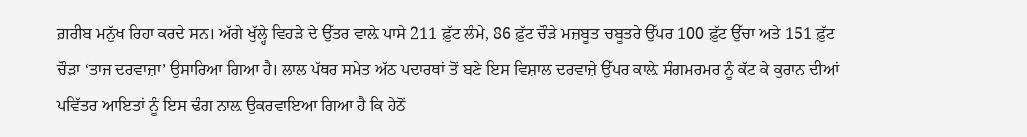ਗ਼ਰੀਬ ਮਨੁੱਖ ਰਿਹਾ ਕਰਦੇ ਸਨ। ਅੱਗੇ ਖੁੱਲ੍ਹੇ ਵਿਹੜੇ ਦੇ ਉੱਤਰ ਵਾਲ਼ੇ ਪਾਸੇ 211 ਫ਼ੁੱਟ ਲੰਮੇ, 86 ਫ਼ੁੱਟ ਚੌੜੇ ਮਜ਼ਬੂਤ ਚਬੂਤਰੇ ਉੱਪਰ 100 ਫ਼ੁੱਟ ਉੱਚਾ ਅਤੇ 151 ਫ਼ੁੱਟ ਚੌੜਾ ‘ਤਾਜ ਦਰਵਾਜ਼ਾ’ ਉਸਾਰਿਆ ਗਿਆ ਹੈ। ਲਾਲ ਪੱਥਰ ਸਮੇਤ ਅੱਠ ਪਦਾਰਥਾਂ ਤੋਂ ਬਣੇ ਇਸ ਵਿਸ਼ਾਲ ਦਰਵਾਜ਼ੇ ਉੱਪਰ ਕਾਲ਼ੇ ਸੰਗਮਰਮਰ ਨੂੰ ਕੱਟ ਕੇ ਕੁਰਾਨ ਦੀਆਂ ਪਵਿੱਤਰ ਆਇਤਾਂ ਨੂੰ ਇਸ ਢੰਗ ਨਾਲ਼ ਉਕਰਵਾਇਆ ਗਿਆ ਹੈ ਕਿ ਹੇਠੋਂ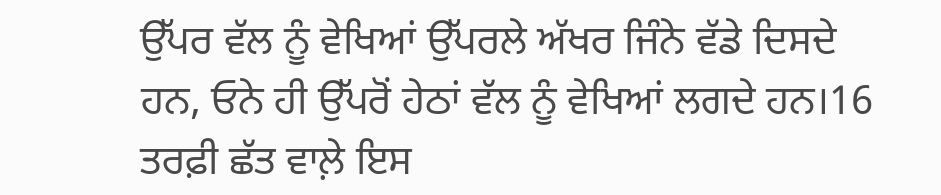ਉੱਪਰ ਵੱਲ ਨੂੰ ਵੇਖਿਆਂ ਉੱਪਰਲੇ ਅੱਖਰ ਜਿੰਨੇ ਵੱਡੇ ਦਿਸਦੇ ਹਨ, ਓਨੇ ਹੀ ਉੱਪਰੋਂ ਹੇਠਾਂ ਵੱਲ ਨੂੰ ਵੇਖਿਆਂ ਲਗਦੇ ਹਨ।16 ਤਰਫ਼ੀ ਛੱਤ ਵਾਲ਼ੇ ਇਸ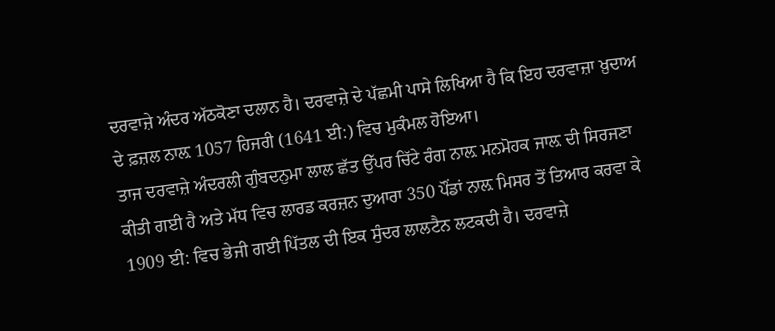ਦਰਵਾਜ਼ੇ ਅੰਦਰ ਅੱਠਕੋਣਾ ਦਲਾਨ ਹੈ। ਦਰਵਾਜ਼ੇ ਦੇ ਪੱਛਮੀ ਪਾਸੇ ਲਿਖਿਆ ਹੈ ਕਿ ਇਹ ਦਰਵਾਜ਼ਾ ਖ਼ੁਦਾਅ ਦੇ ਫ਼ਜ਼ਲ ਨਾਲ਼ 1057 ਹਿਜਰੀ (1641 ਈ:) ਵਿਚ ਮੁਕੰਮਲ ਹੋਇਆ।
ਤਾਜ ਦਰਵਾਜ਼ੇ ਅੰਦਰਲੀ ਗੁੰਬਦਨੁਮਾ ਲਾਲ ਛੱਤ ਉੱਪਰ ਚਿੱਟੇ ਰੰਗ ਨਾਲ਼ ਮਨਮੋਹਕ ਜਾਲ਼ ਦੀ ਸਿਰਜਣਾ ਕੀਤੀ ਗਈ ਹੈ ਅਤੇ ਮੱਧ ਵਿਚ ਲਾਰਡ ਕਰਜ਼ਨ ਦੁਆਰਾ 350 ਪੌਂਡਾਂ ਨਾਲ਼ ਮਿਸਰ ਤੋਂ ਤਿਆਰ ਕਰਵਾ ਕੇ 1909 ਈ: ਵਿਚ ਭੇਜੀ ਗਈ ਪਿੱਤਲ ਦੀ ਇਕ ਸੁੰਦਰ ਲਾਲਟੈਨ ਲਟਕਦੀ ਹੈ। ਦਰਵਾਜ਼ੇ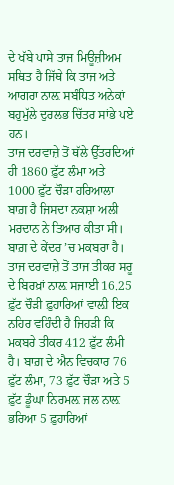ਦੇ ਖੱਬੇ ਪਾਸੇ ਤਾਜ ਮਿਊਜ਼ੀਅਮ ਸਥਿਤ ਹੈ ਜਿੱਥੇ ਕਿ ਤਾਜ ਅਤੇ ਆਗਰਾ ਨਾਲ਼ ਸਬੰਧਿਤ ਅਨੇਕਾਂ ਬਹੁਮੁੱਲੇ ਦੁਰਲਭ ਚਿੱਤਰ ਸਾਂਭੇ ਪਏ ਹਨ।
ਤਾਜ ਦਰਵਾਜ਼ੇ ਤੋਂ ਥੱਲੇ ਉੱਤਰਦਿਆਂ ਹੀ 1860 ਫ਼ੁੱਟ ਲੰਮਾ ਅਤੇ 1000 ਫ਼ੁੱਟ ਚੌੜਾ ਹਰਿਆਲਾ ਬਾਗ਼ ਹੈ ਜਿਸਦਾ ਨਕਸ਼ਾ ਅਲੀ ਮਰਦਾਨ ਨੇ ਤਿਆਰ ਕੀਤਾ ਸੀ। ਬਾਗ਼ ਦੇ ਕੇਂਦਰ ’ਚ ਮਕਬਰਾ ਹੈ। ਤਾਜ ਦਰਵਾਜ਼ੇ ਤੋਂ ਤਾਜ ਤੀਕਰ ਸਰੂ ਦੇ ਬਿਰਖ਼ਾਂ ਨਾਲ਼ ਸਜਾਈ 16.25 ਫ਼ੁੱਟ ਚੌੜੀ ਫ਼ੁਹਾਰਿਆਂ ਵਾਲ਼ੀ ਇਕ ਨਹਿਰ ਵਹਿੰਦੀ ਹੈ ਜਿਹੜੀ ਕਿ ਮਕਬਰੇ ਤੀਕਰ 412 ਫ਼ੁੱਟ ਲੰਮੀ ਹੈ। ਬਾਗ਼ ਦੇ ਐਨ ਵਿਚਕਾਰ 76 ਫ਼ੁੱਟ ਲੰਮਾ, 73 ਫ਼ੁੱਟ ਚੌੜਾ ਅਤੇ 5 ਫ਼ੁੱਟ ਡੂੰਘਾ ਨਿਰਮਲ਼ ਜਲ ਨਾਲ਼ ਭਰਿਆ 5 ਫ਼ੁਹਾਰਿਆਂ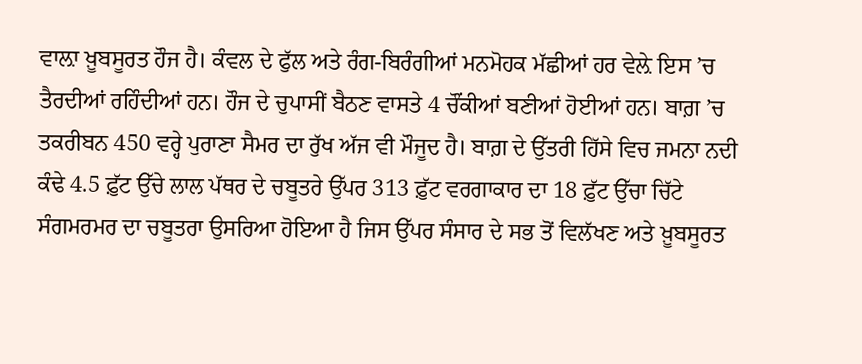ਵਾਲ਼ਾ ਖ਼ੂਬਸੂਰਤ ਹੌਜ ਹੈ। ਕੰਵਲ ਦੇ ਫੁੱਲ ਅਤੇ ਰੰਗ-ਬਿਰੰਗੀਆਂ ਮਨਮੋਹਕ ਮੱਛੀਆਂ ਹਰ ਵੇਲ਼ੇ ਇਸ ’ਚ ਤੈਰਦੀਆਂ ਰਹਿੰਦੀਆਂ ਹਨ। ਹੌਜ ਦੇ ਚੁਪਾਸੀਂ ਬੈਠਣ ਵਾਸਤੇ 4 ਚੌਂਕੀਆਂ ਬਣੀਆਂ ਹੋਈਆਂ ਹਨ। ਬਾਗ਼ ’ਚ ਤਕਰੀਬਨ 450 ਵਰ੍ਹੇ ਪੁਰਾਣਾ ਸੈਮਰ ਦਾ ਰੁੱਖ ਅੱਜ ਵੀ ਮੌਜੂਦ ਹੈ। ਬਾਗ਼ ਦੇ ਉੱਤਰੀ ਹਿੱਸੇ ਵਿਚ ਜਮਨਾ ਨਦੀ ਕੰਢੇ 4.5 ਫ਼ੁੱਟ ਉੱਚੇ ਲਾਲ ਪੱਥਰ ਦੇ ਚਬੂਤਰੇ ਉੱਪਰ 313 ਫ਼ੁੱਟ ਵਰਗਾਕਾਰ ਦਾ 18 ਫ਼ੁੱਟ ਉੱਚਾ ਚਿੱਟੇ ਸੰਗਮਰਮਰ ਦਾ ਚਬੂਤਰਾ ਉਸਰਿਆ ਹੋਇਆ ਹੈ ਜਿਸ ਉੱਪਰ ਸੰਸਾਰ ਦੇ ਸਭ ਤੋਂ ਵਿਲੱਖਣ ਅਤੇ ਖ਼ੂਬਸੂਰਤ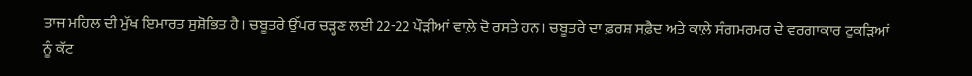ਤਾਜ ਮਹਿਲ ਦੀ ਮੁੱਖ ਇਮਾਰਤ ਸੁਸ਼ੋਭਿਤ ਹੈ। ਚਬੂਤਰੇ ਉੱਪਰ ਚੜ੍ਹਣ ਲਈ 22-22 ਪੌੜੀਆਂ ਵਾਲ਼ੇ ਦੋ ਰਸਤੇ ਹਨ। ਚਬੂਤਰੇ ਦਾ ਫ਼ਰਸ਼ ਸਫ਼ੈਦ ਅਤੇ ਕਾਲ਼ੇ ਸੰਗਮਰਮਰ ਦੇ ਵਰਗਾਕਾਰ ਟੁਕੜਿਆਂ ਨੂੰ ਕੱਟ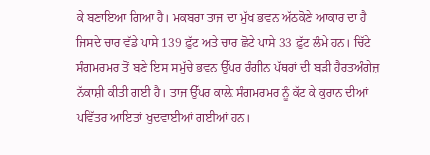ਕੇ ਬਣਾਇਆ ਗਿਆ ਹੈ। ਮਕਬਰਾ ਤਾਜ ਦਾ ਮੁੱਖ ਭਵਨ ਅੱਠਕੋਣੇ ਆਕਾਰ ਦਾ ਹੈ ਜਿਸਦੇ ਚਾਰ ਵੱਡੇ ਪਾਸੇ 139 ਫ਼ੁੱਟ ਅਤੇ ਚਾਰ ਛੋਟੇ ਪਾਸੇ 33 ਫ਼ੁੱਟ ਲੰਮੇ ਹਨ। ਚਿੱਟੇ ਸੰਗਮਰਮਰ ਤੋਂ ਬਣੇ ਇਸ ਸਮੁੱਚੇ ਭਵਨ ਉੱਪਰ ਰੰਗੀਨ ਪੱਥਰਾਂ ਦੀ ਬੜੀ ਹੈਰਤਅੰਗੇਜ਼ ਨੱਕਾਸ਼ੀ ਕੀਤੀ ਗਈ ਹੈ। ਤਾਜ ਉੱਪਰ ਕਾਲ਼ੇ ਸੰਗਮਰਮਰ ਨੂੰ ਕੱਟ ਕੇ ਕੁਰਾਨ ਦੀਆਂ ਪਵਿੱਤਰ ਆਇਤਾਂ ਖੁਦਵਾਈਆਂ ਗਈਆਂ ਹਨ।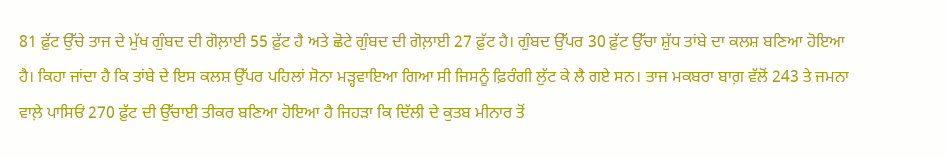81 ਫ਼ੁੱਟ ਉੱਚੇ ਤਾਜ ਦੇ ਮੁੱਖ ਗੁੰਬਦ ਦੀ ਗੋਲ਼ਾਈ 55 ਫ਼ੁੱਟ ਹੈ ਅਤੇ ਛੋਟੇ ਗੁੰਬਦ ਦੀ ਗੋਲ਼ਾਈ 27 ਫ਼ੁੱਟ ਹੈ। ਗੁੰਬਦ ਉੱਪਰ 30 ਫ਼ੁੱਟ ਉੱਚਾ ਸ਼ੁੱਧ ਤਾਂਬੇ ਦਾ ਕਲਸ਼ ਬਣਿਆ ਹੋਇਆ ਹੈ। ਕਿਹਾ ਜਾਂਦਾ ਹੈ ਕਿ ਤਾਂਬੇ ਦੇ ਇਸ ਕਲਸ਼ ਉੱਪਰ ਪਹਿਲਾਂ ਸੋਨਾ ਮੜ੍ਹਵਾਇਆ ਗਿਆ ਸੀ ਜਿਸਨੂੰ ਫ਼ਿਰੰਗੀ ਲੁੱਟ ਕੇ ਲੈ ਗਏ ਸਨ। ਤਾਜ ਮਕਬਰਾ ਬਾਗ਼ ਵੱਲੋਂ 243 ਤੇ ਜਮਨਾ ਵਾਲ਼ੇ ਪਾਸਿਓਂ 270 ਫ਼ੁੱਟ ਦੀ ਉੱਚਾਈ ਤੀਕਰ ਬਣਿਆ ਹੋਇਆ ਹੈ ਜਿਹੜਾ ਕਿ ਦਿੱਲੀ ਦੇ ਕੁਤਬ ਮੀਨਾਰ ਤੋਂ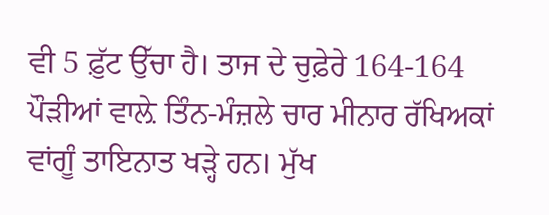ਵੀ 5 ਫ਼ੁੱਟ ਉੱਚਾ ਹੈ। ਤਾਜ ਦੇ ਚੁਫ਼ੇਰੇ 164-164 ਪੌੜੀਆਂ ਵਾਲ਼ੇ ਤਿੰਨ-ਮੰਜ਼ਲੇ ਚਾਰ ਮੀਨਾਰ ਰੱਖਿਅਕਾਂ ਵਾਂਗੂੰ ਤਾਇਨਾਤ ਖੜ੍ਹੇ ਹਨ। ਮੁੱਖ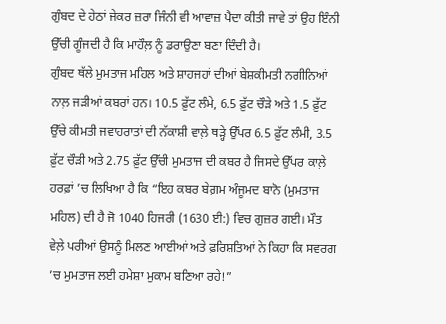ਗੁੰਬਦ ਦੇ ਹੇਠਾਂ ਜੇਕਰ ਜ਼ਰਾ ਜਿੰਨੀ ਵੀ ਆਵਾਜ਼ ਪੈਦਾ ਕੀਤੀ ਜਾਵੇ ਤਾਂ ਉਹ ਇੰਨੀ ਉੱਚੀ ਗੂੰਜਦੀ ਹੈ ਕਿ ਮਾਹੌਲ਼ ਨੂੰ ਡਰਾਉਣਾ ਬਣਾ ਦਿੰਦੀ ਹੈ।
ਗੁੰਬਦ ਥੱਲੇ ਮੁਮਤਾਜ ਮਹਿਲ ਅਤੇ ਸ਼ਾਹਜਹਾਂ ਦੀਆਂ ਬੇਸ਼ਕੀਮਤੀ ਨਗੀਨਿਆਂ ਨਾਲ਼ ਜੜੀਆਂ ਕਬਰਾਂ ਹਨ। 10.5 ਫ਼ੁੱਟ ਲੰਮੇ, 6.5 ਫ਼ੁੱਟ ਚੌੜੇ ਅਤੇ 1.5 ਫ਼ੁੱਟ ਉੱਚੇ ਕੀਮਤੀ ਜਵਾਹਰਾਤਾਂ ਦੀ ਨੱਕਾਸ਼ੀ ਵਾਲ਼ੇ ਥੜ੍ਹੇ ਉੱਪਰ 6.5 ਫ਼ੁੱਟ ਲੰਮੀ, 3.5 ਫ਼ੁੱਟ ਚੌੜੀ ਅਤੇ 2.75 ਫ਼ੁੱਟ ਉੱਚੀ ਮੁਮਤਾਜ ਦੀ ਕਬਰ ਹੈ ਜਿਸਦੇ ਉੱਪਰ ਕਾਲ਼ੇ ਹਰਫ਼ਾਂ ’ਚ ਲਿਖਿਆ ਹੈ ਕਿ “ਇਹ ਕਬਰ ਬੇਗ਼ਮ ਅੰਜੂਮਦ ਬਾਨੋ (ਮੁਮਤਾਜ ਮਹਿਲ) ਦੀ ਹੈ ਜੋ 1040 ਹਿਜਰੀ (1630 ਈ:) ਵਿਚ ਗੁਜ਼ਰ ਗਈ। ਮੌਤ ਵੇਲ਼ੇ ਪਰੀਆਂ ਉਸਨੂੰ ਮਿਲਣ ਆਈਆਂ ਅਤੇ ਫ਼ਰਿਸ਼ਤਿਆਂ ਨੇ ਕਿਹਾ ਕਿ ਸਵਰਗ ’ਚ ਮੁਮਤਾਜ ਲਈ ਹਮੇਸ਼ਾ ਮੁਕਾਮ ਬਣਿਆ ਰਹੇ!”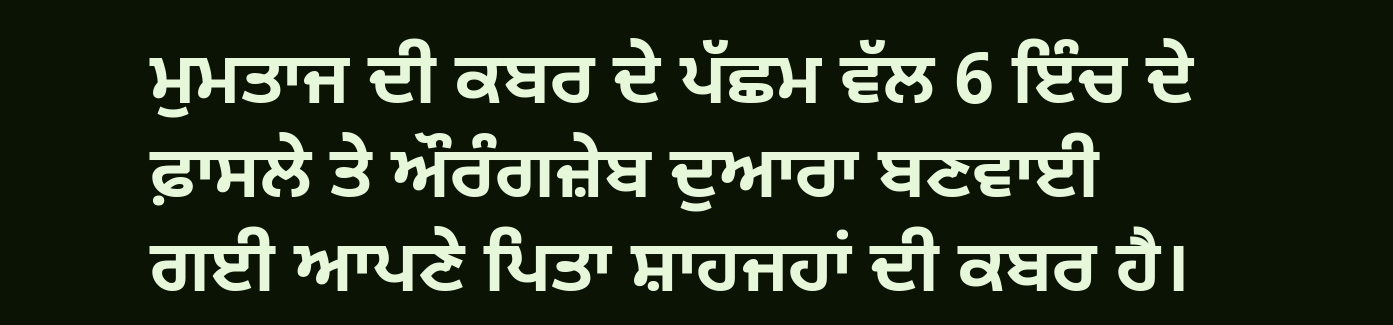ਮੁਮਤਾਜ ਦੀ ਕਬਰ ਦੇ ਪੱਛਮ ਵੱਲ 6 ਇੰਚ ਦੇ ਫ਼ਾਸਲੇ ਤੇ ਔਰੰਗਜ਼ੇਬ ਦੁਆਰਾ ਬਣਵਾਈ ਗਈ ਆਪਣੇ ਪਿਤਾ ਸ਼ਾਹਜਹਾਂ ਦੀ ਕਬਰ ਹੈ।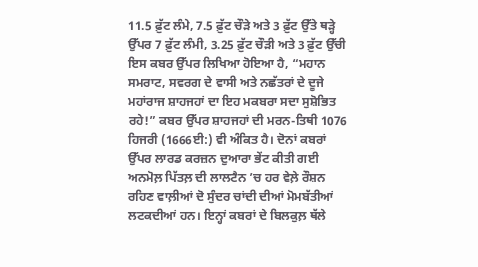11.5 ਫ਼ੁੱਟ ਲੰਮੇ, 7.5 ਫ਼ੁੱਟ ਚੌੜੇ ਅਤੇ 3 ਫ਼ੁੱਟ ਉੱਤੇ ਥੜ੍ਹੇ ਉੱਪਰ 7 ਫ਼ੁੱਟ ਲੰਮੀ, 3.25 ਫ਼ੁੱਟ ਚੌੜੀ ਅਤੇ 3 ਫ਼ੁੱਟ ਉੱਚੀ ਇਸ ਕਬਰ ਉੱਪਰ ਲਿਖਿਆ ਹੋਇਆ ਹੈ, “ਮਹਾਨ ਸਮਰਾਟ, ਸਵਰਗ ਦੇ ਵਾਸੀ ਅਤੇ ਨਛੱਤਰਾਂ ਦੇ ਦੂਜੇ ਮਹਾਂਰਾਜ ਸ਼ਾਹਜਹਾਂ ਦਾ ਇਹ ਮਕਬਰਾ ਸਦਾ ਸੁਸ਼ੋਭਿਤ ਰਹੇ!” ਕਬਰ ਉੱਪਰ ਸ਼ਾਹਜਹਾਂ ਦੀ ਮਰਨ-ਤਿਥੀ 1076 ਹਿਜਰੀ (1666ਈ:) ਵੀ ਅੰਕਿਤ ਹੈ। ਦੋਨਾਂ ਕਬਰਾਂ ਉੱਪਰ ਲਾਰਡ ਕਰਜ਼ਨ ਦੁਆਰਾ ਭੇਂਟ ਕੀਤੀ ਗਈ ਅਨਮੋਲ਼ ਪਿੱਤਲ਼ ਦੀ ਲਾਲਟੈਨ ’ਚ ਹਰ ਵੇਲ਼ੇ ਰੌਸ਼ਨ ਰਹਿਣ ਵਾਲ਼ੀਆਂ ਦੋ ਸੁੰਦਰ ਚਾਂਦੀ ਦੀਆਂ ਮੋਮਬੱਤੀਆਂ ਲਟਕਦੀਆਂ ਹਨ। ਇਨ੍ਹਾਂ ਕਬਰਾਂ ਦੇ ਬਿਲਕੁਲ਼ ਥੱਲੇ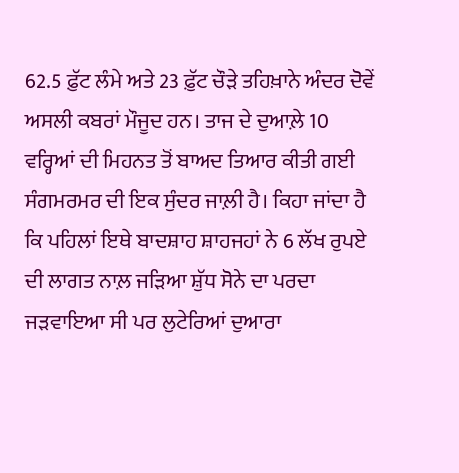62.5 ਫ਼ੁੱਟ ਲੰਮੇ ਅਤੇ 23 ਫ਼ੁੱਟ ਚੌੜੇ ਤਹਿਖ਼ਾਨੇ ਅੰਦਰ ਦੋਵੇਂ ਅਸਲੀ ਕਬਰਾਂ ਮੌਜੂਦ ਹਨ। ਤਾਜ ਦੇ ਦੁਆਲ਼ੇ 10 ਵਰ੍ਹਿਆਂ ਦੀ ਮਿਹਨਤ ਤੋਂ ਬਾਅਦ ਤਿਆਰ ਕੀਤੀ ਗਈ ਸੰਗਮਰਮਰ ਦੀ ਇਕ ਸੁੰਦਰ ਜਾਲ਼ੀ ਹੈ। ਕਿਹਾ ਜਾਂਦਾ ਹੈ ਕਿ ਪਹਿਲਾਂ ਇਥੇ ਬਾਦਸ਼ਾਹ ਸ਼ਾਹਜਹਾਂ ਨੇ 6 ਲੱਖ ਰੁਪਏ ਦੀ ਲਾਗਤ ਨਾਲ਼ ਜੜਿਆ ਸ਼ੁੱਧ ਸੋਨੇ ਦਾ ਪਰਦਾ ਜੜਵਾਇਆ ਸੀ ਪਰ ਲੁਟੇਰਿਆਂ ਦੁਆਰਾ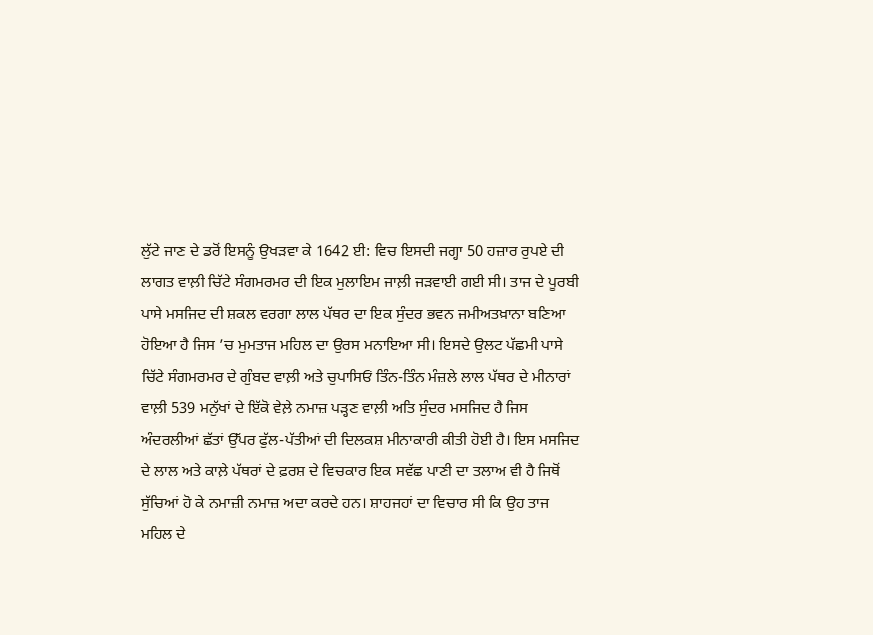ਲੁੱਟੇ ਜਾਣ ਦੇ ਡਰੋਂ ਇਸਨੂੰ ਉਖੜਵਾ ਕੇ 1642 ਈ: ਵਿਚ ਇਸਦੀ ਜਗ੍ਹਾ 50 ਹਜ਼ਾਰ ਰੁਪਏ ਦੀ ਲਾਗਤ ਵਾਲ਼ੀ ਚਿੱਟੇ ਸੰਗਮਰਮਰ ਦੀ ਇਕ ਮੁਲਾਇਮ ਜਾਲ਼ੀ ਜੜਵਾਈ ਗਈ ਸੀ। ਤਾਜ ਦੇ ਪੂਰਬੀ ਪਾਸੇ ਮਸਜਿਦ ਦੀ ਸ਼ਕਲ ਵਰਗਾ ਲਾਲ ਪੱਥਰ ਦਾ ਇਕ ਸੁੰਦਰ ਭਵਨ ਜਮੀਅਤਖ਼ਾਨਾ ਬਣਿਆ ਹੋਇਆ ਹੈ ਜਿਸ ’ਚ ਮੁਮਤਾਜ ਮਹਿਲ ਦਾ ਉਰਸ ਮਨਾਇਆ ਸੀ। ਇਸਦੇ ਉਲਟ ਪੱਛਮੀ ਪਾਸੇ ਚਿੱਟੇ ਸੰਗਮਰਮਰ ਦੇ ਗੁੰਬਦ ਵਾਲ਼ੀ ਅਤੇ ਚੁਪਾਸਿਓਂ ਤਿੰਨ-ਤਿੰਨ ਮੰਜ਼ਲੇ ਲਾਲ ਪੱਥਰ ਦੇ ਮੀਨਾਰਾਂ ਵਾਲ਼ੀ 539 ਮਨੁੱਖਾਂ ਦੇ ਇੱਕੋ ਵੇਲ਼ੇ ਨਮਾਜ਼ ਪੜ੍ਹਣ ਵਾਲ਼ੀ ਅਤਿ ਸੁੰਦਰ ਮਸਜਿਦ ਹੈ ਜਿਸ ਅੰਦਰਲੀਆਂ ਛੱਤਾਂ ਉੱਪਰ ਫੁੱਲ-ਪੱਤੀਆਂ ਦੀ ਦਿਲਕਸ਼ ਮੀਨਾਕਾਰੀ ਕੀਤੀ ਹੋਈ ਹੈ। ਇਸ ਮਸਜਿਦ ਦੇ ਲਾਲ ਅਤੇ ਕਾਲ਼ੇ ਪੱਥਰਾਂ ਦੇ ਫ਼ਰਸ਼ ਦੇ ਵਿਚਕਾਰ ਇਕ ਸਵੱਛ ਪਾਣੀ ਦਾ ਤਲਾਅ ਵੀ ਹੈ ਜਿਥੋਂ ਸੁੱਚਿਆਂ ਹੋ ਕੇ ਨਮਾਜ਼ੀ ਨਮਾਜ਼ ਅਦਾ ਕਰਦੇ ਹਨ। ਸ਼ਾਹਜਹਾਂ ਦਾ ਵਿਚਾਰ ਸੀ ਕਿ ਉਹ ਤਾਜ ਮਹਿਲ ਦੇ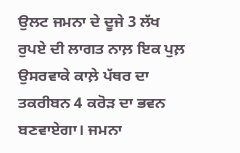ਉਲਟ ਜਮਨਾ ਦੇ ਦੂਜੇ 3 ਲੱਖ ਰੁਪਏ ਦੀ ਲਾਗਤ ਨਾਲ਼ ਇਕ ਪੁਲ਼ ਉਸਰਵਾਕੇ ਕਾਲ਼ੇ ਪੱਥਰ ਦਾ ਤਕਰੀਬਨ 4 ਕਰੋੜ ਦਾ ਭਵਨ ਬਣਵਾਏਗਾ। ਜਮਨਾ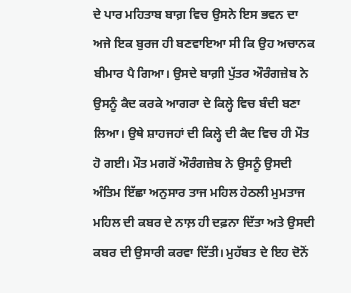ਦੇ ਪਾਰ ਮਹਿਤਾਬ ਬਾਗ਼ ਵਿਚ ਉਸਨੇ ਇਸ ਭਵਨ ਦਾ ਅਜੇ ਇਕ ਬੁਰਜ ਹੀ ਬਣਵਾਇਆ ਸੀ ਕਿ ਉਹ ਅਚਾਨਕ ਬੀਮਾਰ ਪੈ ਗਿਆ। ਉਸਦੇ ਬਾਗ਼ੀ ਪੁੱਤਰ ਔਰੰਗਜ਼ੇਬ ਨੇ ਉਸਨੂੰ ਕੈਦ ਕਰਕੇ ਆਗਰਾ ਦੇ ਕਿਲ੍ਹੇ ਵਿਚ ਬੰਦੀ ਬਣਾ ਲਿਆ। ਉਥੇ ਸ਼ਾਹਜਹਾਂ ਦੀ ਕਿਲ੍ਹੇ ਦੀ ਕੈਦ ਵਿਚ ਹੀ ਮੌਤ ਹੋ ਗਈ। ਮੌਤ ਮਗਰੋਂ ਔਰੰਗਜ਼ੇਬ ਨੇ ਉਸਨੂੰ ਉਸਦੀ ਅੰਤਿਮ ਇੱਛਾ ਅਨੁਸਾਰ ਤਾਜ ਮਹਿਲ ਹੇਠਲੀ ਮੁਮਤਾਜ ਮਹਿਲ ਦੀ ਕਬਰ ਦੇ ਨਾਲ਼ ਹੀ ਦਫ਼ਨਾ ਦਿੱਤਾ ਅਤੇ ਉਸਦੀ ਕਬਰ ਦੀ ਉਸਾਰੀ ਕਰਵਾ ਦਿੱਤੀ। ਮੁਹੱਬਤ ਦੇ ਇਹ ਦੋਨੋਂ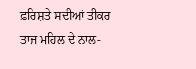ਫ਼ਰਿਸ਼ਤੇ ਸਦੀਆਂ ਤੀਕਰ ਤਾਜ ਮਹਿਲ ਦੇ ਨਾਲ-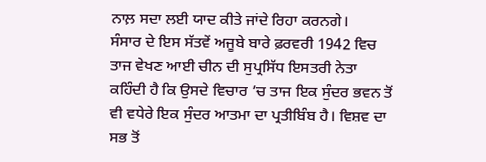ਨਾਲ਼ ਸਦਾ ਲਈ ਯਾਦ ਕੀਤੇ ਜਾਂਦੇ ਰਿਹਾ ਕਰਨਗੇ।
ਸੰਸਾਰ ਦੇ ਇਸ ਸੱਤਵੇਂ ਅਜੂਬੇ ਬਾਰੇ ਫ਼ਰਵਰੀ 1942 ਵਿਚ ਤਾਜ ਵੇਖਣ ਆਈ ਚੀਨ ਦੀ ਸੁਪ੍ਰਸਿੱਧ ਇਸਤਰੀ ਨੇਤਾ ਕਹਿੰਦੀ ਹੈ ਕਿ ਉਸਦੇ ਵਿਚਾਰ ’ਚ ਤਾਜ ਇਕ ਸੁੰਦਰ ਭਵਨ ਤੋਂ ਵੀ ਵਧੇਰੇ ਇਕ ਸੁੰਦਰ ਆਤਮਾ ਦਾ ਪ੍ਰਤੀਬਿੰਬ ਹੈ। ਵਿਸ਼ਵ ਦਾ ਸਭ ਤੋਂ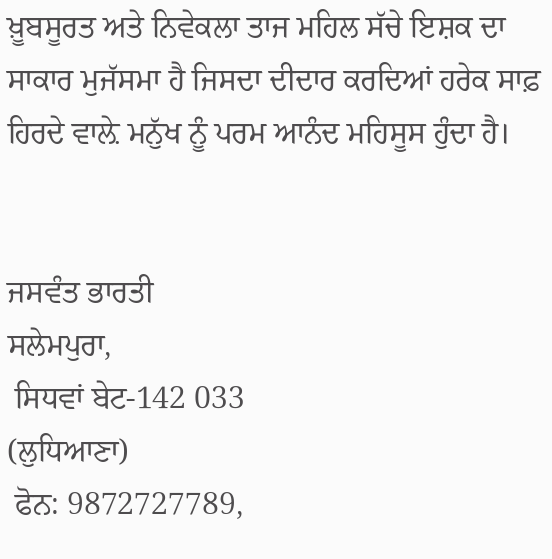ਖ਼ੂਬਸੂਰਤ ਅਤੇ ਨਿਵੇਕਲਾ ਤਾਜ ਮਹਿਲ ਸੱਚੇ ਇਸ਼ਕ ਦਾ ਸਾਕਾਰ ਮੁਜੱਸਮਾ ਹੈ ਜਿਸਦਾ ਦੀਦਾਰ ਕਰਦਿਆਂ ਹਰੇਕ ਸਾਫ਼ ਹਿਰਦੇ ਵਾਲ਼ੇ ਮਨੁੱਖ ਨੂੰ ਪਰਮ ਆਨੰਦ ਮਹਿਸੂਸ ਹੁੰਦਾ ਹੈ।


ਜਸਵੰਤ ਭਾਰਤੀ
ਸਲੇਮਪੁਰਾ,
 ਸਿਧਵਾਂ ਬੇਟ-142 033
(ਲੁਧਿਆਣਾ)
 ਫੋਨ: 9872727789,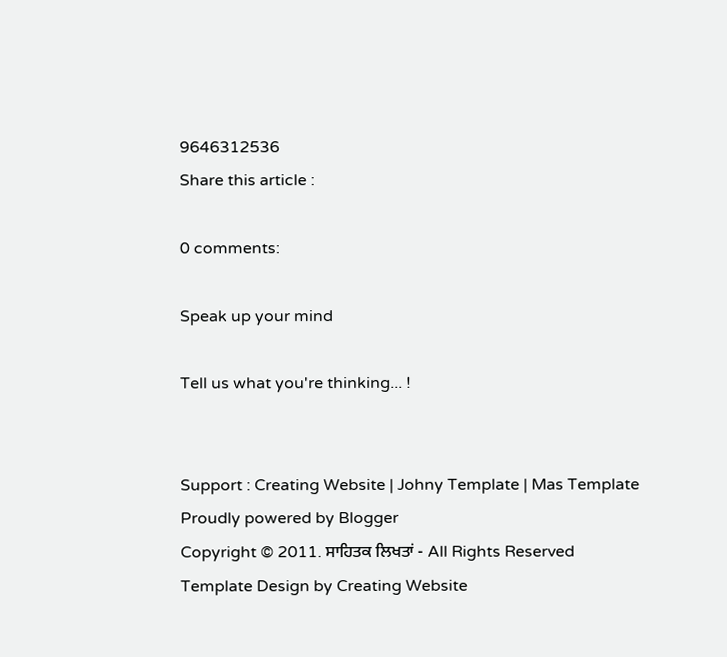9646312536
Share this article :

0 comments:

Speak up your mind

Tell us what you're thinking... !


Support : Creating Website | Johny Template | Mas Template
Proudly powered by Blogger
Copyright © 2011. ਸਾਹਿਤਕ ਲਿਖਤਾਂ - All Rights Reserved
Template Design by Creating Website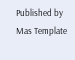Published by Mas Template